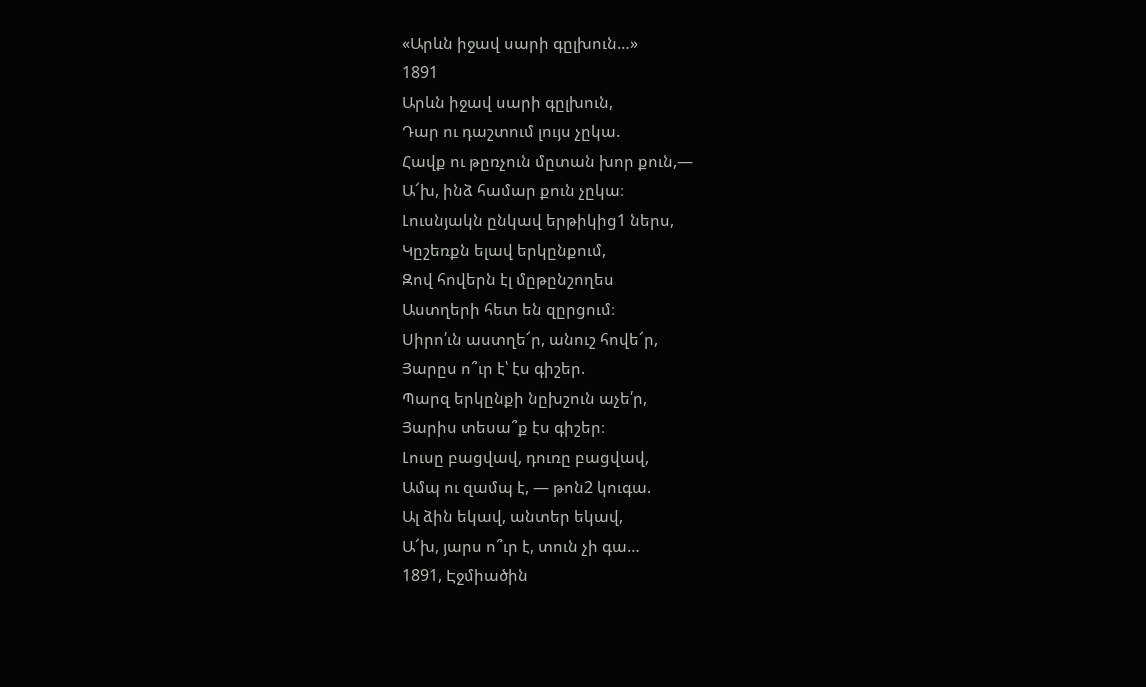«Արևն իջավ սարի գըլխուն…»
1891
Արևն իջավ սարի գըլխուն,
Դար ու դաշտում լույս չըկա.
Հավք ու թըռչուն մըտան խոր քուն,—
Ա՜խ, ինձ համար քուն չըկա։
Լուսնյակն ընկավ երթիկից1 ներս,
Կըշեռքն ելավ երկընքում,
Զով հովերն էլ մըթընշողես
Աստղերի հետ են զըրցում։
Սիրո՛ւն աստղե՜ր, անուշ հովե՜ր,
Յարըս ո՞ւր է՝ էս գիշեր.
Պարզ երկընքի նըխշուն աչե՛ր,
Յարիս տեսա՞ք էս գիշեր։
Լուսը բացվավ, դուռը բացվավ,
Ամպ ու զամպ է, — թոն2 կուգա.
Ալ ձին եկավ, անտեր եկավ,
Ա՜խ, յարս ո՞ւր է, տուն չի գա…
1891, Էջմիածին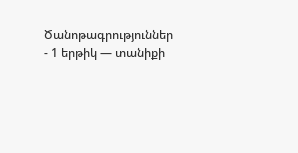Ծանոթագրություններ
- 1 երթիկ — տանիքի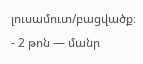լուսամուտ/բացվածք։
- 2 թոն — մանր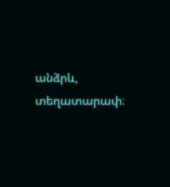անձրև, տեղատարափ։